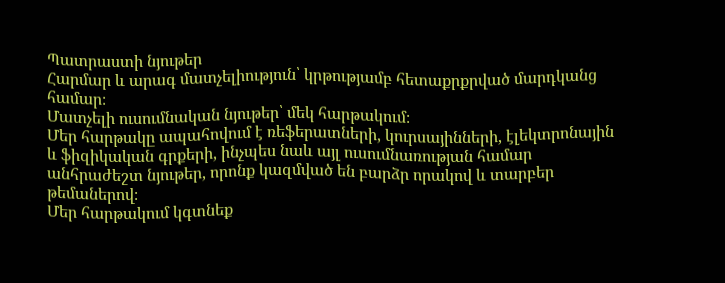Պատրաստի նյութեր
Հարմար և արագ մատչելիություն՝ կրթությամբ հետաքրքրված մարդկանց համար։
Մատչելի ուսումնական նյութեր՝ մեկ հարթակում։
Մեր հարթակը ապահովում է ռեֆերատների, կուրսայինների, էլեկտրոնային և ֆիզիկական գրքերի, ինչպես նաև այլ ուսումնառության համար անհրաժեշտ նյութեր, որոնք կազմված են բարձր որակով և տարբեր թեմաներով։
Մեր հարթակում կգտնեք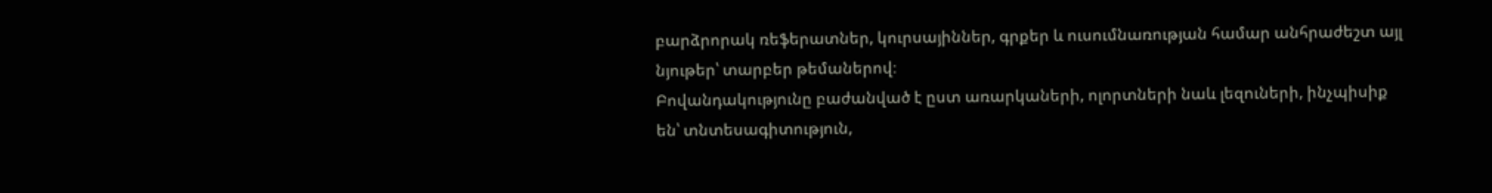բարձրորակ ռեֆերատներ, կուրսայիններ, գրքեր և ուսումնառության համար անհրաժեշտ այլ նյութեր՝ տարբեր թեմաներով։
Բովանդակությունը բաժանված է ըստ առարկաների, ոլորտների նաև լեզուների, ինչպիսիք են՝ տնտեսագիտություն,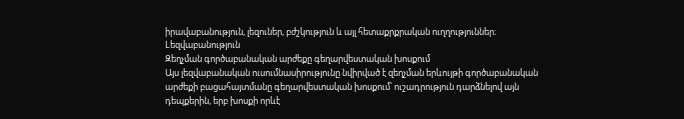իրավաբանություն, լեզուներ, բժշկություն և այլ հետաքրքրական ուղղություններ։
Lեզվաբանություն
Զեղչման գործաբանական արժեքը գեղարվեստական խոսքում
Այս լեզվաբանական ուսումնասիրությունը նվիրված է զեղչման երևույթի գործաբանական արժեքի բացահայտմանը գեղարվեստական խոսքում՝ ուշադրություն դարձնելով այն դեպքերին, երբ խոսքի որևէ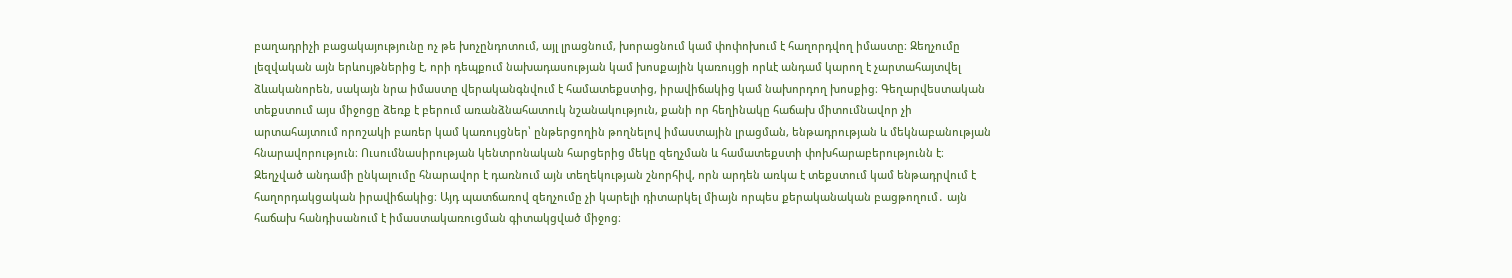բաղադրիչի բացակայությունը ոչ թե խոչընդոտում, այլ լրացնում, խորացնում կամ փոփոխում է հաղորդվող իմաստը։ Զեղչումը լեզվական այն երևույթներից է, որի դեպքում նախադասության կամ խոսքային կառույցի որևէ անդամ կարող է չարտահայտվել ձևականորեն, սակայն նրա իմաստը վերականգնվում է համատեքստից, իրավիճակից կամ նախորդող խոսքից։ Գեղարվեստական տեքստում այս միջոցը ձեռք է բերում առանձնահատուկ նշանակություն, քանի որ հեղինակը հաճախ միտումնավոր չի արտահայտում որոշակի բառեր կամ կառույցներ՝ ընթերցողին թողնելով իմաստային լրացման, ենթադրության և մեկնաբանության հնարավորություն։ Ուսումնասիրության կենտրոնական հարցերից մեկը զեղչման և համատեքստի փոխհարաբերությունն է։ Զեղչված անդամի ընկալումը հնարավոր է դառնում այն տեղեկության շնորհիվ, որն արդեն առկա է տեքստում կամ ենթադրվում է հաղորդակցական իրավիճակից։ Այդ պատճառով զեղչումը չի կարելի դիտարկել միայն որպես քերականական բացթողում․ այն հաճախ հանդիսանում է իմաստակառուցման գիտակցված միջոց։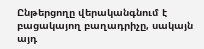Ընթերցողը վերականգնում է բացակայող բաղադրիչը, սակայն այդ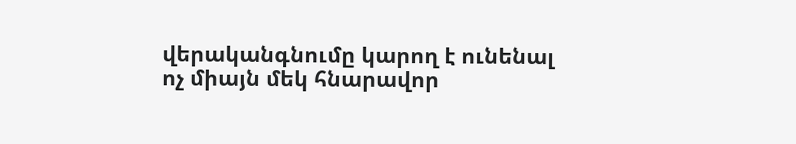վերականգնումը կարող է ունենալ ոչ միայն մեկ հնարավոր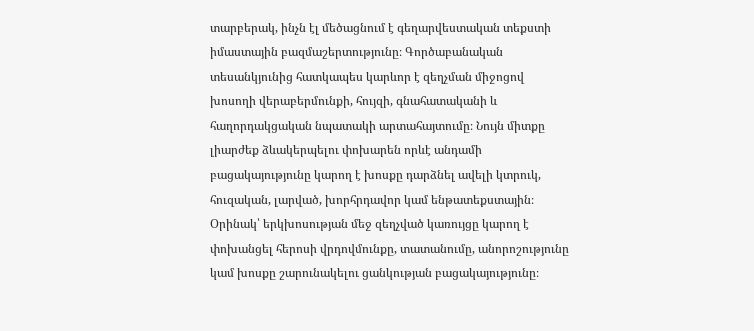տարբերակ, ինչն էլ մեծացնում է գեղարվեստական տեքստի իմաստային բազմաշերտությունը։ Գործաբանական տեսանկյունից հատկապես կարևոր է զեղչման միջոցով խոսողի վերաբերմունքի, հույզի, գնահատականի և հաղորդակցական նպատակի արտահայտումը։ Նույն միտքը լիարժեք ձևակերպելու փոխարեն որևէ անդամի բացակայությունը կարող է խոսքը դարձնել ավելի կտրուկ, հուզական, լարված, խորհրդավոր կամ ենթատեքստային։ Օրինակ՝ երկխոսության մեջ զեղչված կառույցը կարող է փոխանցել հերոսի վրդովմունքը, տատանումը, անորոշությունը կամ խոսքը շարունակելու ցանկության բացակայությունը։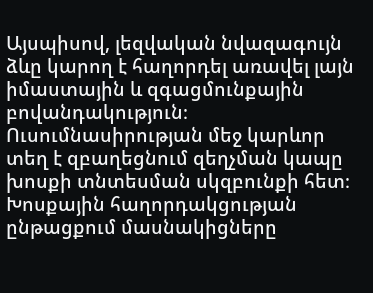Այսպիսով, լեզվական նվազագույն ձևը կարող է հաղորդել առավել լայն իմաստային և զգացմունքային բովանդակություն։ Ուսումնասիրության մեջ կարևոր տեղ է զբաղեցնում զեղչման կապը խոսքի տնտեսման սկզբունքի հետ։ Խոսքային հաղորդակցության ընթացքում մասնակիցները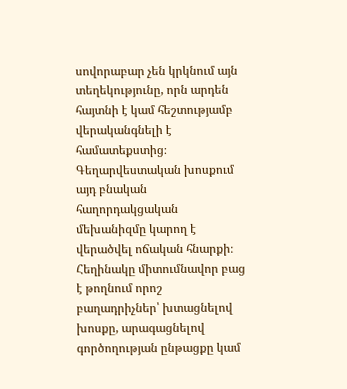սովորաբար չեն կրկնում այն տեղեկությունը, որն արդեն հայտնի է կամ հեշտությամբ վերականգնելի է համատեքստից։ Գեղարվեստական խոսքում այդ բնական հաղորդակցական մեխանիզմը կարող է վերածվել ոճական հնարքի։ Հեղինակը միտումնավոր բաց է թողնում որոշ բաղադրիչներ՝ խտացնելով խոսքը, արագացնելով գործողության ընթացքը կամ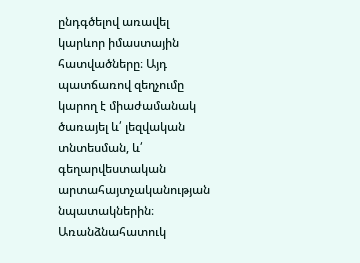ընդգծելով առավել կարևոր իմաստային հատվածները։ Այդ պատճառով զեղչումը կարող է միաժամանակ ծառայել և՛ լեզվական տնտեսման, և՛ գեղարվեստական արտահայտչականության նպատակներին։ Առանձնահատուկ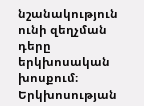նշանակություն ունի զեղչման դերը երկխոսական խոսքում։ Երկխոսության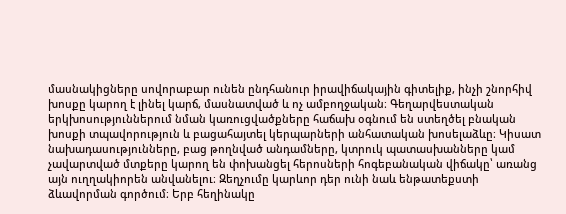մասնակիցները սովորաբար ունեն ընդհանուր իրավիճակային գիտելիք, ինչի շնորհիվ խոսքը կարող է լինել կարճ, մասնատված և ոչ ամբողջական։ Գեղարվեստական երկխոսություններում նման կառուցվածքները հաճախ օգնում են ստեղծել բնական խոսքի տպավորություն և բացահայտել կերպարների անհատական խոսելաձևը։ Կիսատ նախադասությունները, բաց թողնված անդամները, կտրուկ պատասխանները կամ չավարտված մտքերը կարող են փոխանցել հերոսների հոգեբանական վիճակը՝ առանց այն ուղղակիորեն անվանելու։ Զեղչումը կարևոր դեր ունի նաև ենթատեքստի ձևավորման գործում։ Երբ հեղինակը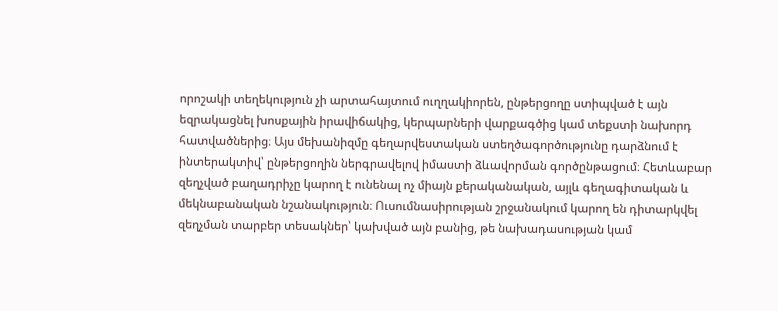որոշակի տեղեկություն չի արտահայտում ուղղակիորեն, ընթերցողը ստիպված է այն եզրակացնել խոսքային իրավիճակից, կերպարների վարքագծից կամ տեքստի նախորդ հատվածներից։ Այս մեխանիզմը գեղարվեստական ստեղծագործությունը դարձնում է ինտերակտիվ՝ ընթերցողին ներգրավելով իմաստի ձևավորման գործընթացում։ Հետևաբար զեղչված բաղադրիչը կարող է ունենալ ոչ միայն քերականական, այլև գեղագիտական և մեկնաբանական նշանակություն։ Ուսումնասիրության շրջանակում կարող են դիտարկվել զեղչման տարբեր տեսակներ՝ կախված այն բանից, թե նախադասության կամ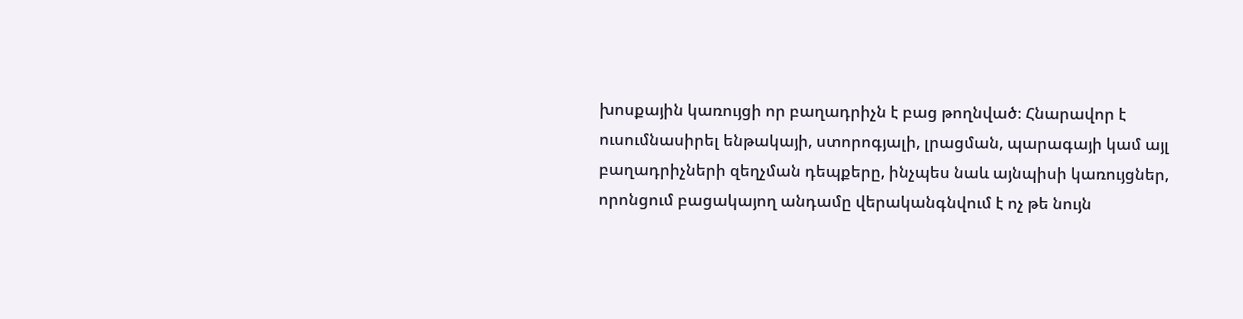խոսքային կառույցի որ բաղադրիչն է բաց թողնված։ Հնարավոր է ուսումնասիրել ենթակայի, ստորոգյալի, լրացման, պարագայի կամ այլ բաղադրիչների զեղչման դեպքերը, ինչպես նաև այնպիսի կառույցներ, որոնցում բացակայող անդամը վերականգնվում է ոչ թե նույն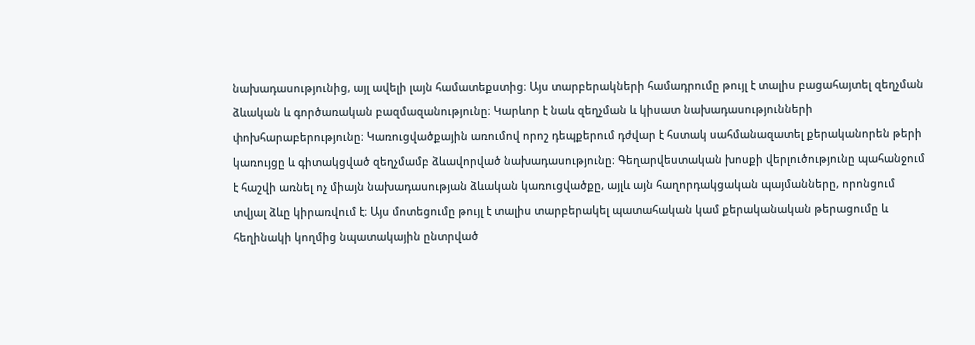նախադասությունից, այլ ավելի լայն համատեքստից։ Այս տարբերակների համադրումը թույլ է տալիս բացահայտել զեղչման ձևական և գործառական բազմազանությունը։ Կարևոր է նաև զեղչման և կիսատ նախադասությունների փոխհարաբերությունը։ Կառուցվածքային առումով որոշ դեպքերում դժվար է հստակ սահմանազատել քերականորեն թերի կառույցը և գիտակցված զեղչմամբ ձևավորված նախադասությունը։ Գեղարվեստական խոսքի վերլուծությունը պահանջում է հաշվի առնել ոչ միայն նախադասության ձևական կառուցվածքը, այլև այն հաղորդակցական պայմանները, որոնցում տվյալ ձևը կիրառվում է։ Այս մոտեցումը թույլ է տալիս տարբերակել պատահական կամ քերականական թերացումը և հեղինակի կողմից նպատակային ընտրված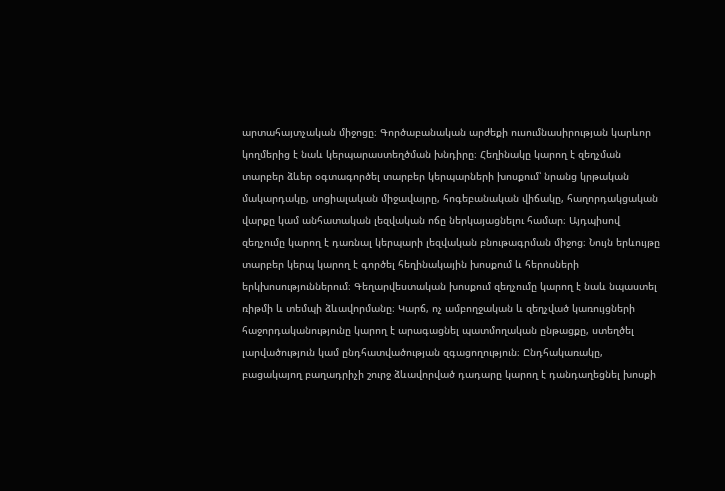արտահայտչական միջոցը։ Գործաբանական արժեքի ուսումնասիրության կարևոր կողմերից է նաև կերպարաստեղծման խնդիրը։ Հեղինակը կարող է զեղչման տարբեր ձևեր օգտագործել տարբեր կերպարների խոսքում՝ նրանց կրթական մակարդակը, սոցիալական միջավայրը, հոգեբանական վիճակը, հաղորդակցական վարքը կամ անհատական լեզվական ոճը ներկայացնելու համար։ Այդպիսով զեղչումը կարող է դառնալ կերպարի լեզվական բնութագրման միջոց։ Նույն երևույթը տարբեր կերպ կարող է գործել հեղինակային խոսքում և հերոսների երկխոսություններում։ Գեղարվեստական խոսքում զեղչումը կարող է նաև նպաստել ռիթմի և տեմպի ձևավորմանը։ Կարճ, ոչ ամբողջական և զեղչված կառույցների հաջորդականությունը կարող է արագացնել պատմողական ընթացքը, ստեղծել լարվածություն կամ ընդհատվածության զգացողություն։ Ընդհակառակը, բացակայող բաղադրիչի շուրջ ձևավորված դադարը կարող է դանդաղեցնել խոսքի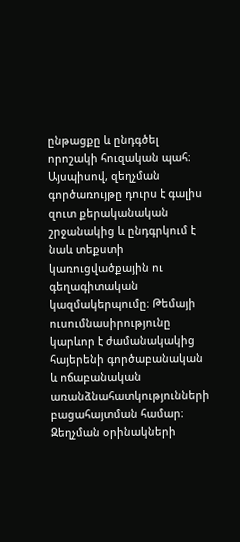ընթացքը և ընդգծել որոշակի հուզական պահ։ Այսպիսով, զեղչման գործառույթը դուրս է գալիս զուտ քերականական շրջանակից և ընդգրկում է նաև տեքստի կառուցվածքային ու գեղագիտական կազմակերպումը։ Թեմայի ուսումնասիրությունը կարևոր է ժամանակակից հայերենի գործաբանական և ոճաբանական առանձնահատկությունների բացահայտման համար։ Զեղչման օրինակների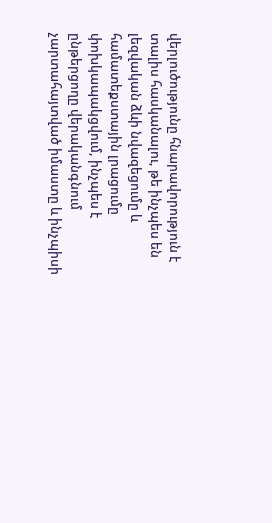վերլուծությունը հնարավորություն է տալիս հասկանալու, թե ինչպես են լեզվական ձևի նվազեցումը և համատեքստային լրացումը փոխկապակցվում, ինչպես է ընթերցողը վերականգնում չարտահայտված իմաստը և ինչպիսի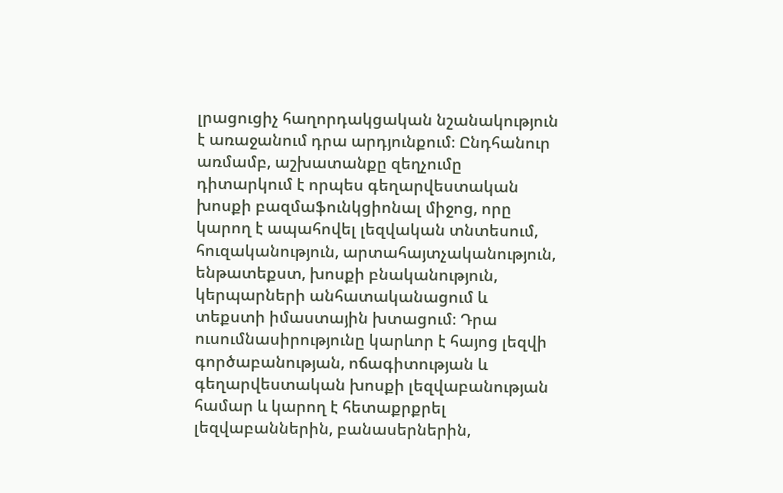լրացուցիչ հաղորդակցական նշանակություն է առաջանում դրա արդյունքում։ Ընդհանուր առմամբ, աշխատանքը զեղչումը դիտարկում է որպես գեղարվեստական խոսքի բազմաֆունկցիոնալ միջոց, որը կարող է ապահովել լեզվական տնտեսում, հուզականություն, արտահայտչականություն, ենթատեքստ, խոսքի բնականություն, կերպարների անհատականացում և տեքստի իմաստային խտացում։ Դրա ուսումնասիրությունը կարևոր է հայոց լեզվի գործաբանության, ոճագիտության և գեղարվեստական խոսքի լեզվաբանության համար և կարող է հետաքրքրել լեզվաբաններին, բանասերներին,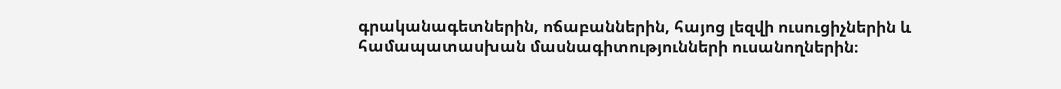գրականագետներին, ոճաբաններին, հայոց լեզվի ուսուցիչներին և համապատասխան մասնագիտությունների ուսանողներին։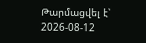Թարմացվել է՝ 2026-08-12